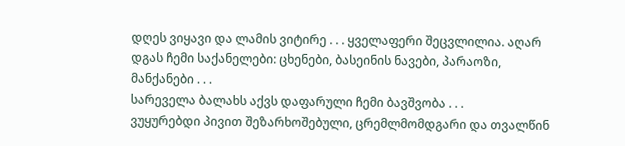დღეს ვიყავი და ლამის ვიტირე . . . ყველაფერი შეცვლილია. აღარ დგას ჩემი საქანელები: ცხენები, ბასეინის ნავები, პარაოზი, მანქანები . . .
სარეველა ბალახს აქვს დაფარული ჩემი ბავშვობა . . .
ვუყურებდი პივით შეზარხოშებული, ცრემლმომდგარი და თვალწინ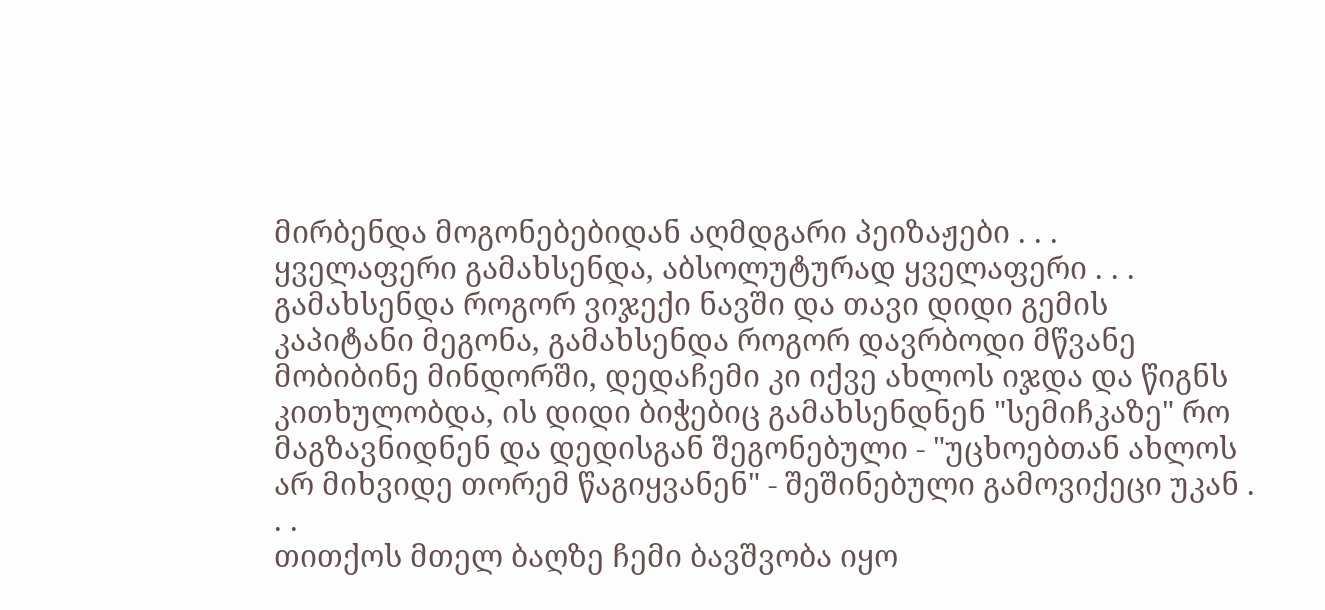მირბენდა მოგონებებიდან აღმდგარი პეიზაჟები . . .
ყველაფერი გამახსენდა, აბსოლუტურად ყველაფერი . . .
გამახსენდა როგორ ვიჯექი ნავში და თავი დიდი გემის კაპიტანი მეგონა, გამახსენდა როგორ დავრბოდი მწვანე მობიბინე მინდორში, დედაჩემი კი იქვე ახლოს იჯდა და წიგნს კითხულობდა, ის დიდი ბიჭებიც გამახსენდნენ "სემიჩკაზე" რო მაგზავნიდნენ და დედისგან შეგონებული - "უცხოებთან ახლოს არ მიხვიდე თორემ წაგიყვანენ" - შეშინებული გამოვიქეცი უკან . . .
თითქოს მთელ ბაღზე ჩემი ბავშვობა იყო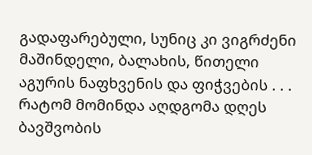გადაფარებული, სუნიც კი ვიგრძენი მაშინდელი, ბალახის, წითელი აგურის ნაფხვენის და ფიჭვების . . .
რატომ მომინდა აღდგომა დღეს ბავშვობის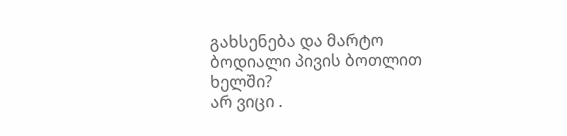გახსენება და მარტო ბოდიალი პივის ბოთლით ხელში?
არ ვიცი .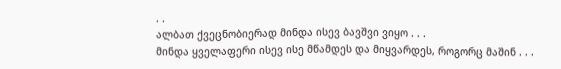. .
ალბათ ქვეცნობიერად მინდა ისევ ბავშვი ვიყო . . .
მინდა ყველაფერი ისევ ისე მწამდეს და მიყვარდეს, როგორც მაშინ . . .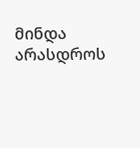მინდა არასდროს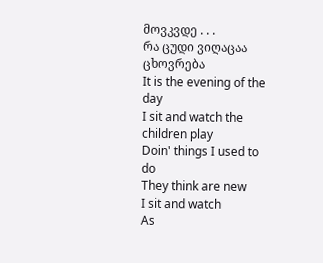მოვკვდე . . .
რა ცუდი ვიღაცაა ცხოვრება
It is the evening of the day
I sit and watch the children play
Doin' things I used to do
They think are new
I sit and watch
As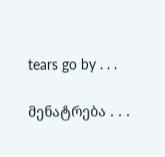tears go by . . .

მენატრება . . .